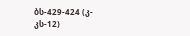ბს-429-424 (კ-კს-12)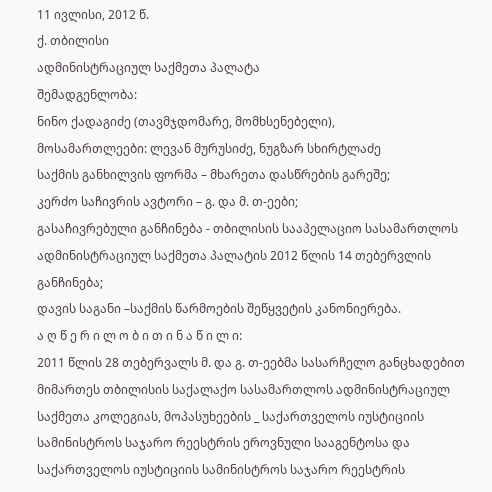11 ივლისი, 2012 წ.
ქ. თბილისი
ადმინისტრაციულ საქმეთა პალატა
შემადგენლობა:
ნინო ქადაგიძე (თავმჯდომარე, მომხსენებელი),
მოსამართლეები: ლევან მურუსიძე, ნუგზარ სხირტლაძე
საქმის განხილვის ფორმა – მხარეთა დასწრების გარეშე;
კერძო საჩივრის ავტორი – გ. და მ. თ-ეები;
გასაჩივრებული განჩინება - თბილისის სააპელაციო სასამართლოს ადმინისტრაციულ საქმეთა პალატის 2012 წლის 14 თებერვლის განჩინება;
დავის საგანი –საქმის წარმოების შეწყვეტის კანონიერება.
ა ღ წ ე რ ი ლ ო ბ ი თ ი ნ ა წ ი ლ ი:
2011 წლის 28 თებერვალს მ. და გ. თ-ეებმა სასარჩელო განცხადებით მიმართეს თბილისის საქალაქო სასამართლოს ადმინისტრაციულ საქმეთა კოლეგიას, მოპასუხეების _ საქართველოს იუსტიციის სამინისტროს საჯარო რეესტრის ეროვნული სააგენტოსა და საქართველოს იუსტიციის სამინისტროს საჯარო რეესტრის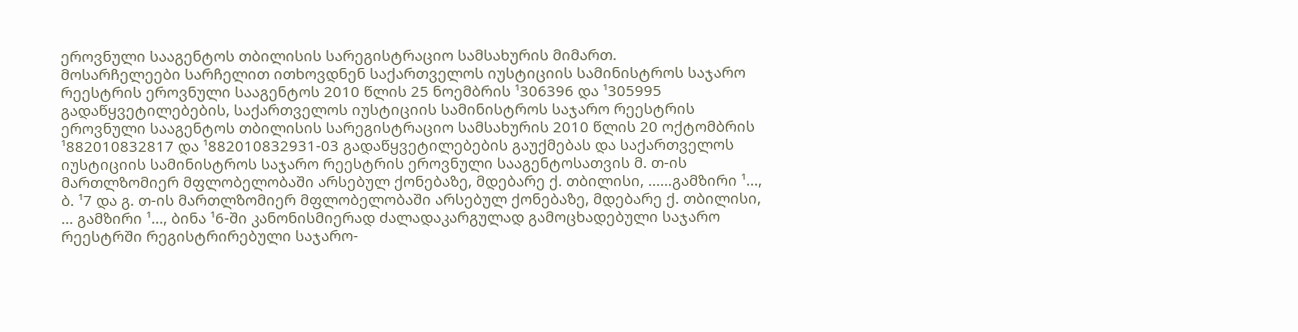ეროვნული სააგენტოს თბილისის სარეგისტრაციო სამსახურის მიმართ.
მოსარჩელეები სარჩელით ითხოვდნენ საქართველოს იუსტიციის სამინისტროს საჯარო რეესტრის ეროვნული სააგენტოს 2010 წლის 25 ნოემბრის ¹306396 და ¹305995 გადაწყვეტილებების, საქართველოს იუსტიციის სამინისტროს საჯარო რეესტრის ეროვნული სააგენტოს თბილისის სარეგისტრაციო სამსახურის 2010 წლის 20 ოქტომბრის ¹882010832817 და ¹882010832931-03 გადაწყვეტილებების გაუქმებას და საქართველოს იუსტიციის სამინისტროს საჯარო რეესტრის ეროვნული სააგენტოსათვის მ. თ-ის მართლზომიერ მფლობელობაში არსებულ ქონებაზე, მდებარე ქ. თბილისი, ...…გამზირი ¹..., ბ. ¹7 და გ. თ-ის მართლზომიერ მფლობელობაში არსებულ ქონებაზე, მდებარე ქ. თბილისი, ... გამზირი ¹..., ბინა ¹6-ში კანონისმიერად ძალადაკარგულად გამოცხადებული საჯარო რეესტრში რეგისტრირებული საჯარო-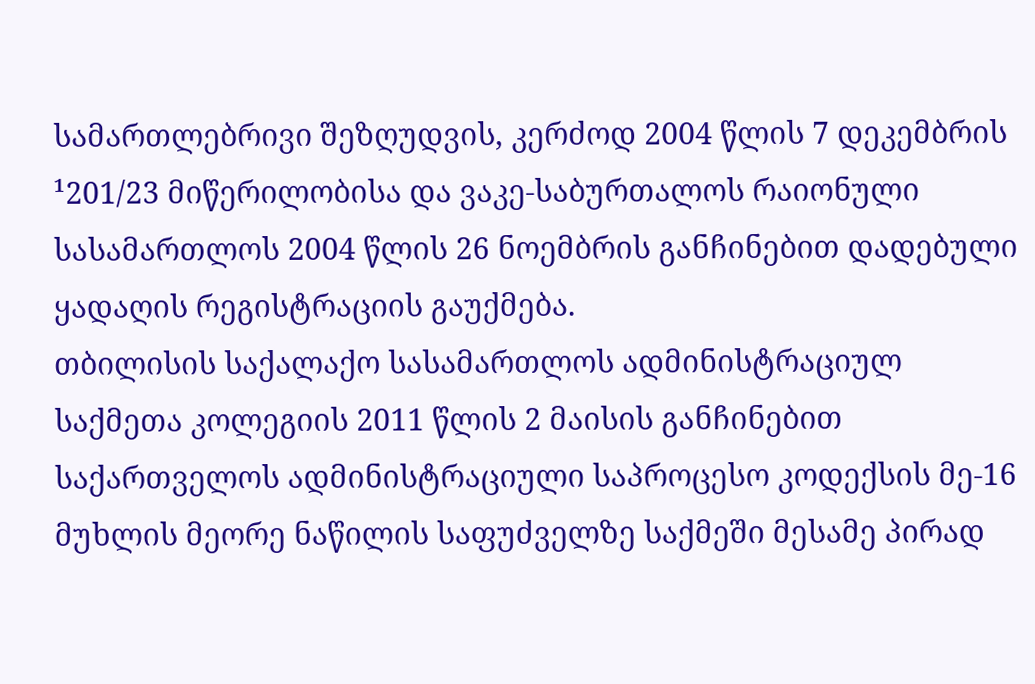სამართლებრივი შეზღუდვის, კერძოდ 2004 წლის 7 დეკემბრის ¹201/23 მიწერილობისა და ვაკე-საბურთალოს რაიონული სასამართლოს 2004 წლის 26 ნოემბრის განჩინებით დადებული ყადაღის რეგისტრაციის გაუქმება.
თბილისის საქალაქო სასამართლოს ადმინისტრაციულ საქმეთა კოლეგიის 2011 წლის 2 მაისის განჩინებით საქართველოს ადმინისტრაციული საპროცესო კოდექსის მე-16 მუხლის მეორე ნაწილის საფუძველზე საქმეში მესამე პირად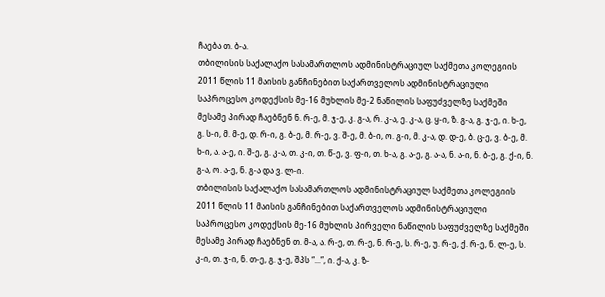ჩაება თ. ბ-ა.
თბილისის საქალაქო სასამართლოს ადმინისტრაციულ საქმეთა კოლეგიის 2011 წლის 11 მაისის განჩინებით საქართველოს ადმინისტრაციული საპროცესო კოდექსის მე-16 მუხლის მე-2 ნაწილის საფუძველზე საქმეში მესამე პირად ჩაებნენ ნ. რ-ე, მ. ჯ-ე, კ. გ-ა, რ. კ-ა, ე. კ-ა, ც. ყ-ი, ზ. გ-ა, გ. ჯ-ე, ი. ხ-ე, გ. ს-ი, მ. მ-ე, დ. რ-ი, გ. ბ-ე, მ. რ-ე, ვ. შ-ე, მ. ბ-ი, ო. გ-ი, მ. კ-ა, დ. დ-ე, ბ. ც-ე, ვ. ბ-ე, მ. ხ-ი, ა. ა-ე, ი. შ-ე, გ. კ-ა, თ. კ-ი, თ. წ-ე, ვ. ფ-ი, თ. ხ-ა, გ. ა-ე, გ. ა-ა, ნ. ა-ი, ნ. ბ-ე, გ. ქ-ი, ნ. გ-ა, ო. ა-ე, ნ. გ-ა და ვ. ლ-ი.
თბილისის საქალაქო სასამართლოს ადმინისტრაციულ საქმეთა კოლეგიის 2011 წლის 11 მაისის განჩინებით საქართველოს ადმინისტრაციული საპროცესო კოდექსის მე-16 მუხლის პირველი ნაწილის საფუძველზე საქმეში მესამე პირად ჩაებნენ თ. მ-ა, ა. რ-ე, თ. რ-ე, ნ. რ-ე, ს. რ-ე, უ. რ-ე, ქ. რ-ე, ნ. ლ-ე, ს. კ-ი, თ. ჯ-ი, ნ. თ-ე, გ. ჯ-ე, შპს “...”, ი. ქ-ა, კ. ზ-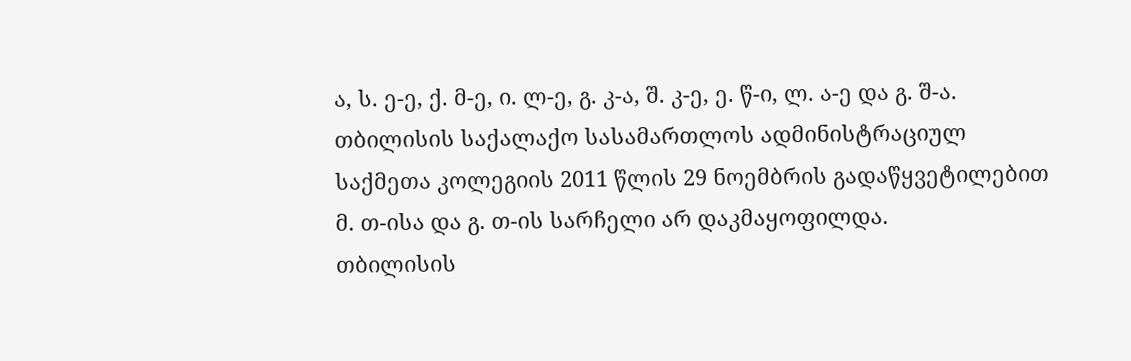ა, ს. ე-ე, ქ. მ-ე, ი. ლ-ე, გ. კ-ა, შ. კ-ე, ე. წ-ი, ლ. ა-ე და გ. შ-ა.
თბილისის საქალაქო სასამართლოს ადმინისტრაციულ საქმეთა კოლეგიის 2011 წლის 29 ნოემბრის გადაწყვეტილებით მ. თ-ისა და გ. თ-ის სარჩელი არ დაკმაყოფილდა.
თბილისის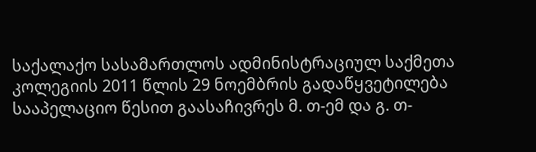საქალაქო სასამართლოს ადმინისტრაციულ საქმეთა კოლეგიის 2011 წლის 29 ნოემბრის გადაწყვეტილება სააპელაციო წესით გაასაჩივრეს მ. თ-ემ და გ. თ-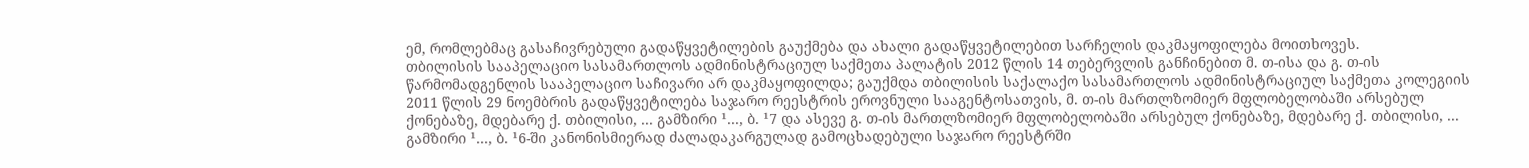ემ, რომლებმაც გასაჩივრებული გადაწყვეტილების გაუქმება და ახალი გადაწყვეტილებით სარჩელის დაკმაყოფილება მოითხოვეს.
თბილისის სააპელაციო სასამართლოს ადმინისტრაციულ საქმეთა პალატის 2012 წლის 14 თებერვლის განჩინებით მ. თ-ისა და გ. თ-ის წარმომადგენლის სააპელაციო საჩივარი არ დაკმაყოფილდა; გაუქმდა თბილისის საქალაქო სასამართლოს ადმინისტრაციულ საქმეთა კოლეგიის 2011 წლის 29 ნოემბრის გადაწყვეტილება საჯარო რეესტრის ეროვნული სააგენტოსათვის, მ. თ-ის მართლზომიერ მფლობელობაში არსებულ ქონებაზე, მდებარე ქ. თბილისი, ... გამზირი ¹..., ბ. ¹7 და ასევე გ. თ-ის მართლზომიერ მფლობელობაში არსებულ ქონებაზე, მდებარე ქ. თბილისი, ... გამზირი ¹..., ბ. ¹6-ში კანონისმიერად ძალადაკარგულად გამოცხადებული საჯარო რეესტრში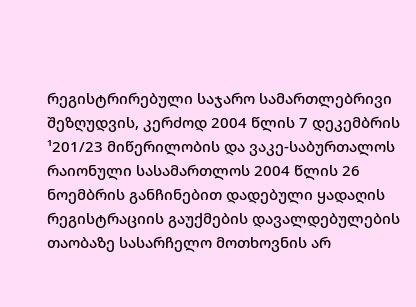რეგისტრირებული საჯარო სამართლებრივი შეზღუდვის, კერძოდ 2004 წლის 7 დეკემბრის ¹201/23 მიწერილობის და ვაკე-საბურთალოს რაიონული სასამართლოს 2004 წლის 26 ნოემბრის განჩინებით დადებული ყადაღის რეგისტრაციის გაუქმების დავალდებულების თაობაზე სასარჩელო მოთხოვნის არ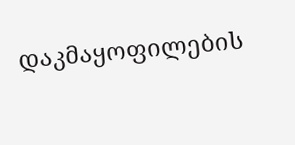დაკმაყოფილების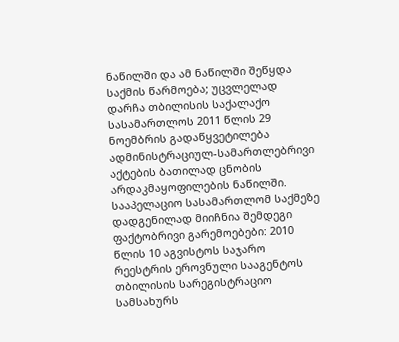ნაწილში და ამ ნაწილში შეწყდა საქმის წარმოება; უცვლელად დარჩა თბილისის საქალაქო სასამართლოს 2011 წლის 29 ნოემბრის გადაწყვეტილება ადმინისტრაციულ-სამართლებრივი აქტების ბათილად ცნობის არდაკმაყოფილების ნაწილში.
სააპელაციო სასამართლომ საქმეზე დადგენილად მიიჩნია შემდეგი ფაქტობრივი გარემოებები: 2010 წლის 10 აგვისტოს საჯარო რეესტრის ეროვნული სააგენტოს თბილისის სარეგისტრაციო სამსახურს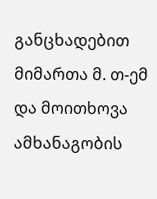განცხადებით მიმართა მ. თ-ემ და მოითხოვა ამხანაგობის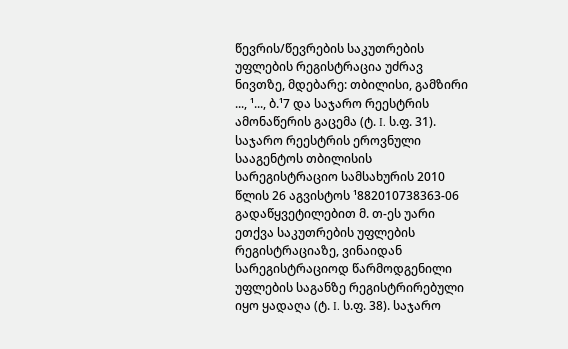წევრის/წევრების საკუთრების უფლების რეგისტრაცია უძრავ ნივთზე, მდებარე: თბილისი, გამზირი ..., ¹..., ბ.¹7 და საჯარო რეესტრის ამონაწერის გაცემა (ტ. I. ს.ფ. 31). საჯარო რეესტრის ეროვნული სააგენტოს თბილისის სარეგისტრაციო სამსახურის 2010 წლის 26 აგვისტოს ¹882010738363-06 გადაწყვეტილებით მ. თ-ეს უარი ეთქვა საკუთრების უფლების რეგისტრაციაზე, ვინაიდან სარეგისტრაციოდ წარმოდგენილი უფლების საგანზე რეგისტრირებული იყო ყადაღა (ტ. I. ს.ფ. 38). საჯარო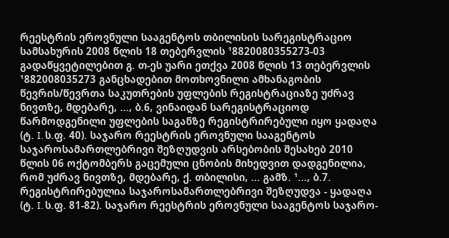რეესტრის ეროვნული სააგენტოს თბილისის სარეგისტრაციო სამსახურის 2008 წლის 18 თებერვლის ¹8820080355273-03 გადაწყვეტილებით გ. თ-ეს უარი ეთქვა 2008 წლის 13 თებერვლის ¹882008035273 განცხადებით მოთხოვნილი ამხანაგობის წევრის/წევრთა საკუთრების უფლების რეგისტრაციაზე უძრავ ნივთზე, მდებარე, ..., ბ.6, ვინაიდან სარეგისტრაციოდ წარმოდგენილი უფლების საგანზე რეგისტრირებული იყო ყადაღა (ტ. I. ს.ფ. 40). საჯარო რეესტრის ეროვნული სააგენტოს საჯაროსამართლებრივი შეზღუდვის არსებობის შესახებ 2010 წლის 06 ოქტომბერს გაცემული ცნობის მიხედვით დადგენილია, რომ უძრავ ნივთზე, მდებარე, ქ. თბილისი, ... გამზ. ¹..., ბ.7. რეგისტრირებულია საჯაროსამართლებრივი შეზღუდვა - ყადაღა (ტ. I. ს.ფ. 81-82). საჯარო რეესტრის ეროვნული სააგენტოს საჯარო-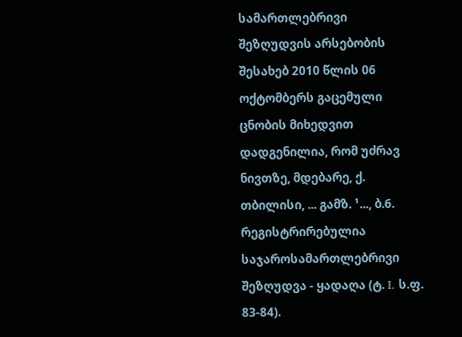სამართლებრივი შეზღუდვის არსებობის შესახებ 2010 წლის 06 ოქტომბერს გაცემული ცნობის მიხედვით დადგენილია, რომ უძრავ ნივთზე, მდებარე, ქ. თბილისი, ... გამზ. ¹..., ბ.6. რეგისტრირებულია საჯაროსამართლებრივი შეზღუდვა - ყადაღა (ტ. I. ს.ფ. 83-84).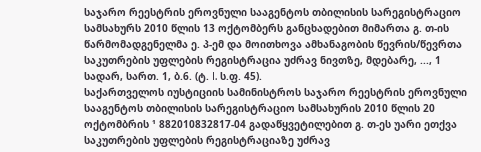საჯარო რეესტრის ეროვნული სააგენტოს თბილისის სარეგისტრაციო სამსახურს 2010 წლის 13 ოქტომბერს განცხადებით მიმართა გ. თ-ის წარმომადგენელმა ე. პ-ემ და მოითხოვა ამხანაგობის წევრის/წევრთა საკუთრების უფლების რეგისტრაცია უძრავ ნივთზე, მდებარე, ..., 1 სადარ, სართ. 1, ბ.6. (ტ. I. ს.ფ. 45).
საქართველოს იუსტიციის სამინისტროს საჯარო რეესტრის ეროვნული სააგენტოს თბილისის სარეგისტრაციო სამსახურის 2010 წლის 20 ოქტომბრის ¹ 882010832817-04 გადაწყვეტილებით გ. თ-ეს უარი ეთქვა საკუთრების უფლების რეგისტრაციაზე უძრავ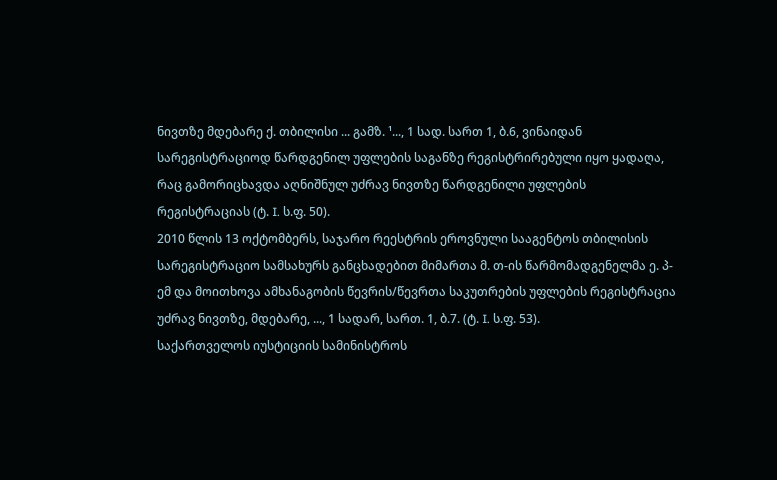ნივთზე მდებარე ქ. თბილისი ... გამზ. ¹..., 1 სად. სართ 1, ბ.6, ვინაიდან სარეგისტრაციოდ წარდგენილ უფლების საგანზე რეგისტრირებული იყო ყადაღა, რაც გამორიცხავდა აღნიშნულ უძრავ ნივთზე წარდგენილი უფლების რეგისტრაციას (ტ. I. ს.ფ. 50).
2010 წლის 13 ოქტომბერს, საჯარო რეესტრის ეროვნული სააგენტოს თბილისის სარეგისტრაციო სამსახურს განცხადებით მიმართა მ. თ-ის წარმომადგენელმა ე. პ-ემ და მოითხოვა ამხანაგობის წევრის/წევრთა საკუთრების უფლების რეგისტრაცია უძრავ ნივთზე, მდებარე, ..., 1 სადარ, სართ. 1, ბ.7. (ტ. I. ს.ფ. 53).
საქართველოს იუსტიციის სამინისტროს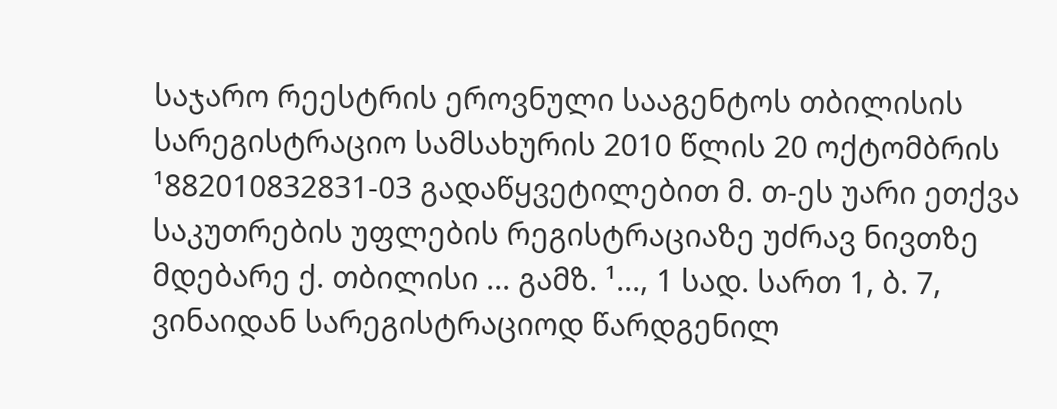საჯარო რეესტრის ეროვნული სააგენტოს თბილისის სარეგისტრაციო სამსახურის 2010 წლის 20 ოქტომბრის ¹882010832831-03 გადაწყვეტილებით მ. თ-ეს უარი ეთქვა საკუთრების უფლების რეგისტრაციაზე უძრავ ნივთზე მდებარე ქ. თბილისი ... გამზ. ¹..., 1 სად. სართ 1, ბ. 7, ვინაიდან სარეგისტრაციოდ წარდგენილ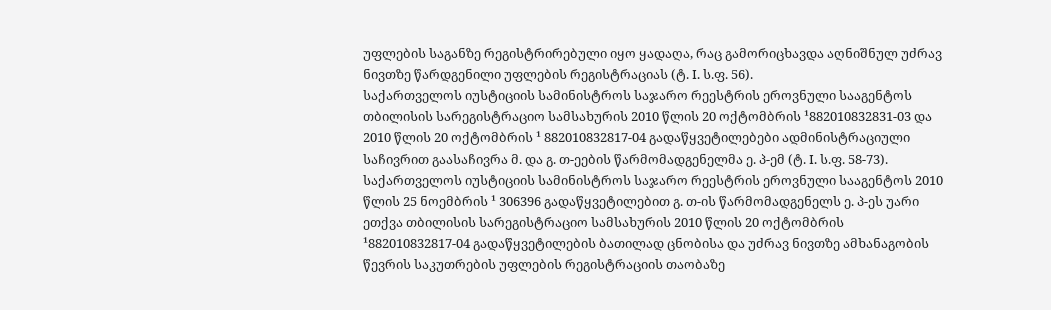უფლების საგანზე რეგისტრირებული იყო ყადაღა, რაც გამორიცხავდა აღნიშნულ უძრავ ნივთზე წარდგენილი უფლების რეგისტრაციას (ტ. I. ს.ფ. 56).
საქართველოს იუსტიციის სამინისტროს საჯარო რეესტრის ეროვნული სააგენტოს თბილისის სარეგისტრაციო სამსახურის 2010 წლის 20 ოქტომბრის ¹882010832831-03 და 2010 წლის 20 ოქტომბრის ¹ 882010832817-04 გადაწყვეტილებები ადმინისტრაციული საჩივრით გაასაჩივრა მ. და გ. თ-ეების წარმომადგენელმა ე. პ-ემ (ტ. I. ს.ფ. 58-73).
საქართველოს იუსტიციის სამინისტროს საჯარო რეესტრის ეროვნული სააგენტოს 2010 წლის 25 ნოემბრის ¹ 306396 გადაწყვეტილებით გ. თ-ის წარმომადგენელს ე. პ-ეს უარი ეთქვა თბილისის სარეგისტრაციო სამსახურის 2010 წლის 20 ოქტომბრის ¹882010832817-04 გადაწყვეტილების ბათილად ცნობისა და უძრავ ნივთზე ამხანაგობის წევრის საკუთრების უფლების რეგისტრაციის თაობაზე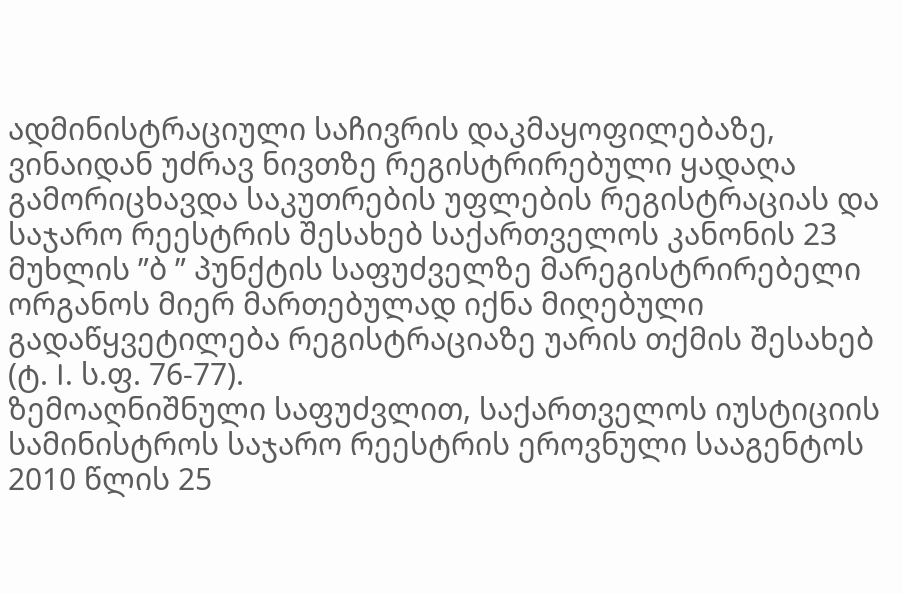ადმინისტრაციული საჩივრის დაკმაყოფილებაზე, ვინაიდან უძრავ ნივთზე რეგისტრირებული ყადაღა გამორიცხავდა საკუთრების უფლების რეგისტრაციას და საჯარო რეესტრის შესახებ საქართველოს კანონის 23 მუხლის ”ბ ” პუნქტის საფუძველზე მარეგისტრირებელი ორგანოს მიერ მართებულად იქნა მიღებული გადაწყვეტილება რეგისტრაციაზე უარის თქმის შესახებ (ტ. I. ს.ფ. 76-77).
ზემოაღნიშნული საფუძვლით, საქართველოს იუსტიციის სამინისტროს საჯარო რეესტრის ეროვნული სააგენტოს 2010 წლის 25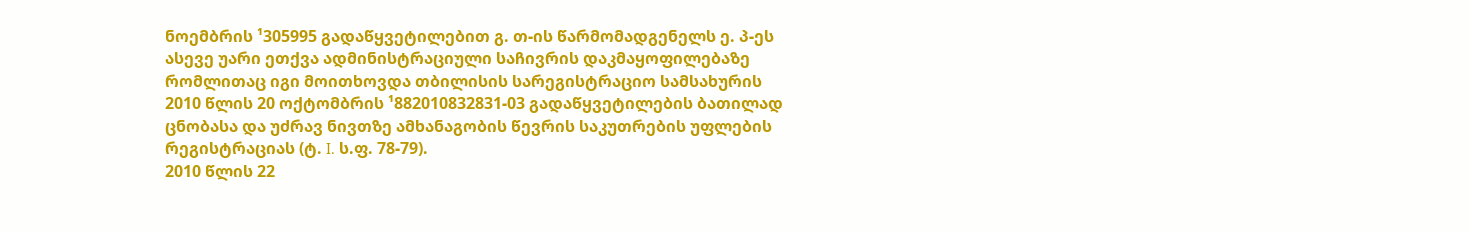ნოემბრის ¹305995 გადაწყვეტილებით გ. თ-ის წარმომადგენელს ე. პ-ეს ასევე უარი ეთქვა ადმინისტრაციული საჩივრის დაკმაყოფილებაზე რომლითაც იგი მოითხოვდა თბილისის სარეგისტრაციო სამსახურის 2010 წლის 20 ოქტომბრის ¹882010832831-03 გადაწყვეტილების ბათილად ცნობასა და უძრავ ნივთზე ამხანაგობის წევრის საკუთრების უფლების რეგისტრაციას (ტ. I. ს.ფ. 78-79).
2010 წლის 22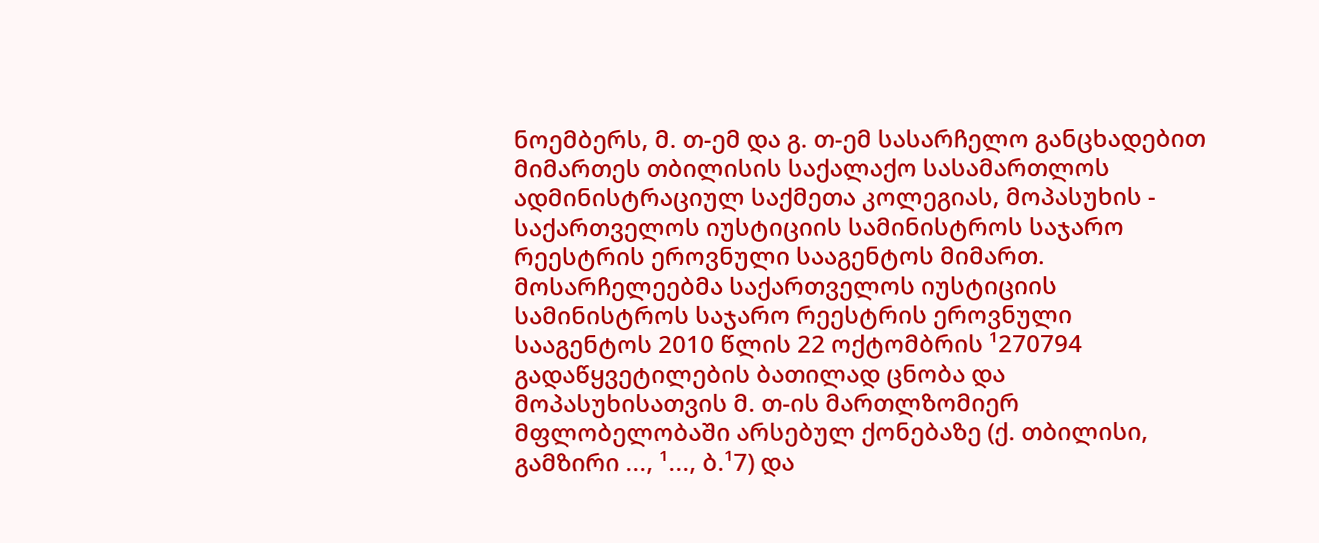ნოემბერს, მ. თ-ემ და გ. თ-ემ სასარჩელო განცხადებით მიმართეს თბილისის საქალაქო სასამართლოს ადმინისტრაციულ საქმეთა კოლეგიას, მოპასუხის - საქართველოს იუსტიციის სამინისტროს საჯარო რეესტრის ეროვნული სააგენტოს მიმართ. მოსარჩელეებმა საქართველოს იუსტიციის სამინისტროს საჯარო რეესტრის ეროვნული სააგენტოს 2010 წლის 22 ოქტომბრის ¹270794 გადაწყვეტილების ბათილად ცნობა და მოპასუხისათვის მ. თ-ის მართლზომიერ მფლობელობაში არსებულ ქონებაზე (ქ. თბილისი, გამზირი ..., ¹..., ბ.¹7) და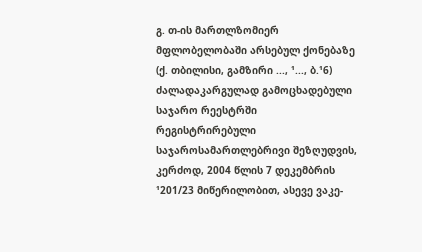გ. თ-ის მართლზომიერ მფლობელობაში არსებულ ქონებაზე (ქ. თბილისი, გამზირი ..., ¹..., ბ.¹6) ძალადაკარგულად გამოცხადებული საჯარო რეესტრში რეგისტრირებული საჯაროსამართლებრივი შეზღუდვის, კერძოდ, 2004 წლის 7 დეკემბრის ¹201/23 მიწერილობით, ასევე ვაკე-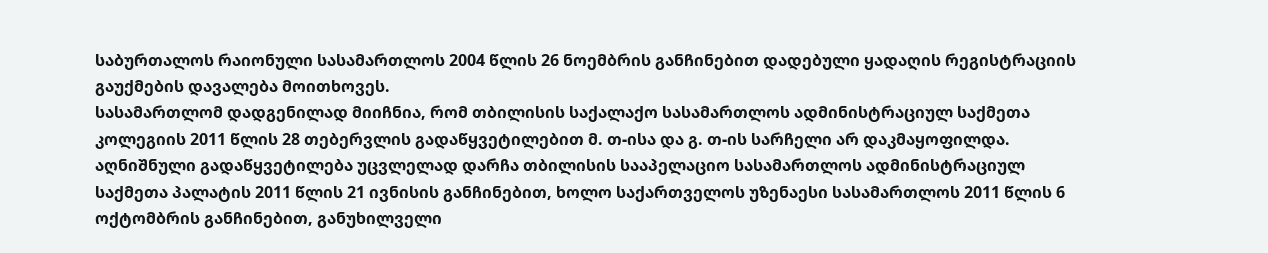საბურთალოს რაიონული სასამართლოს 2004 წლის 26 ნოემბრის განჩინებით დადებული ყადაღის რეგისტრაციის გაუქმების დავალება მოითხოვეს.
სასამართლომ დადგენილად მიიჩნია, რომ თბილისის საქალაქო სასამართლოს ადმინისტრაციულ საქმეთა კოლეგიის 2011 წლის 28 თებერვლის გადაწყვეტილებით მ. თ-ისა და გ. თ-ის სარჩელი არ დაკმაყოფილდა. აღნიშნული გადაწყვეტილება უცვლელად დარჩა თბილისის სააპელაციო სასამართლოს ადმინისტრაციულ საქმეთა პალატის 2011 წლის 21 ივნისის განჩინებით, ხოლო საქართველოს უზენაესი სასამართლოს 2011 წლის 6 ოქტომბრის განჩინებით, განუხილველი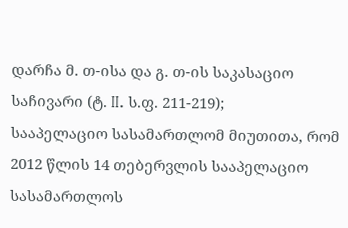დარჩა მ. თ-ისა და გ. თ-ის საკასაციო საჩივარი (ტ. II. ს.ფ. 211-219);
სააპელაციო სასამართლომ მიუთითა, რომ 2012 წლის 14 თებერვლის სააპელაციო სასამართლოს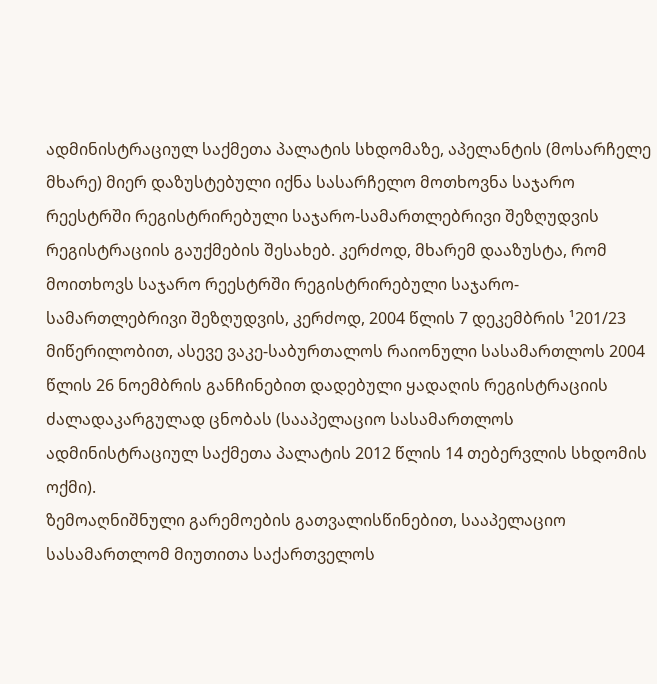ადმინისტრაციულ საქმეთა პალატის სხდომაზე, აპელანტის (მოსარჩელე მხარე) მიერ დაზუსტებული იქნა სასარჩელო მოთხოვნა საჯარო რეესტრში რეგისტრირებული საჯარო-სამართლებრივი შეზღუდვის რეგისტრაციის გაუქმების შესახებ. კერძოდ, მხარემ დააზუსტა, რომ მოითხოვს საჯარო რეესტრში რეგისტრირებული საჯარო-სამართლებრივი შეზღუდვის, კერძოდ, 2004 წლის 7 დეკემბრის ¹201/23 მიწერილობით, ასევე ვაკე-საბურთალოს რაიონული სასამართლოს 2004 წლის 26 ნოემბრის განჩინებით დადებული ყადაღის რეგისტრაციის ძალადაკარგულად ცნობას (სააპელაციო სასამართლოს ადმინისტრაციულ საქმეთა პალატის 2012 წლის 14 თებერვლის სხდომის ოქმი).
ზემოაღნიშნული გარემოების გათვალისწინებით, სააპელაციო სასამართლომ მიუთითა საქართველოს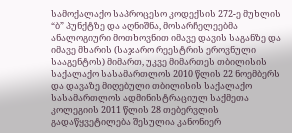სამოქალაქო საპროცესო კოდექსის 272-ე მუხლის “ბ” პუნქტზე და აღნიშნა, მოსარჩელეებმა ანალოგიური მოთხოვნით იმავე დავის საგანზე და იმავე მხარის (საჯარო რეესტრის ეროვნული სააგენტოს) მიმართ, უკვე მიმართეს თბილისის საქალაქო სასამართლოს 2010 წლის 22 ნოემბერს და დავაზე მიღებული თბილისის საქალაქო სასამართლოს ადმინისტრაციულ საქმეთა კოლეგიის 2011 წლის 28 თებერვლის გადაწყვეტილება შესულია კანონიერ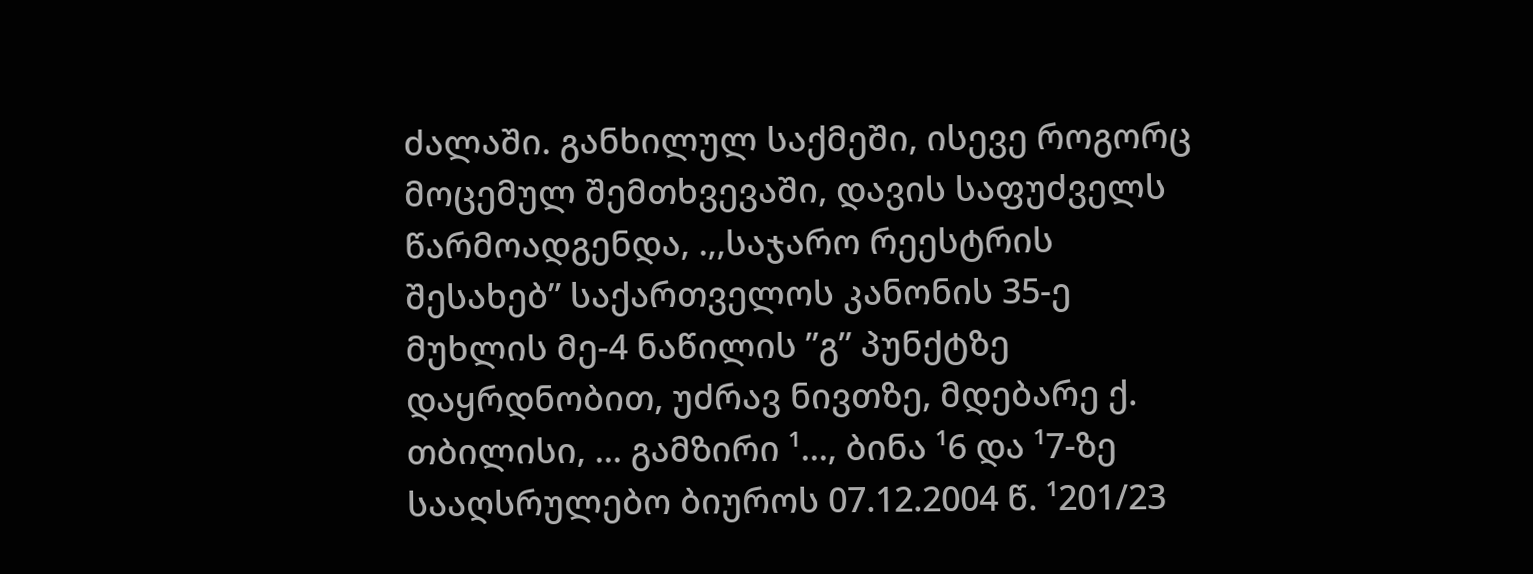ძალაში. განხილულ საქმეში, ისევე როგორც მოცემულ შემთხვევაში, დავის საფუძველს წარმოადგენდა, .,,საჯარო რეესტრის შესახებ” საქართველოს კანონის 35-ე მუხლის მე-4 ნაწილის ”გ” პუნქტზე დაყრდნობით, უძრავ ნივთზე, მდებარე ქ. თბილისი, ... გამზირი ¹..., ბინა ¹6 და ¹7-ზე სააღსრულებო ბიუროს 07.12.2004 წ. ¹201/23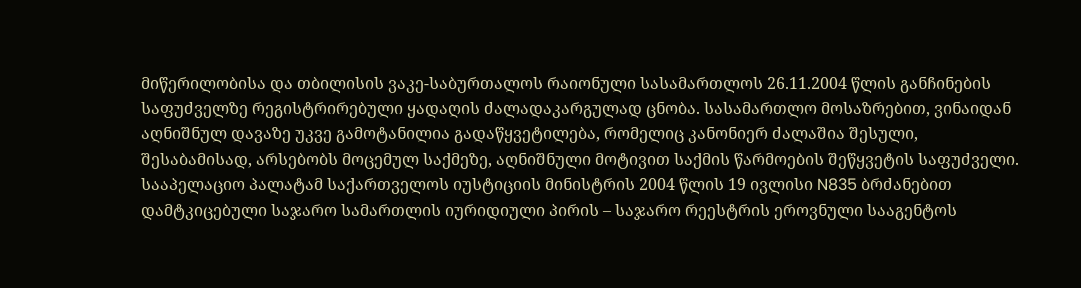მიწერილობისა და თბილისის ვაკე-საბურთალოს რაიონული სასამართლოს 26.11.2004 წლის განჩინების საფუძველზე რეგისტრირებული ყადაღის ძალადაკარგულად ცნობა. სასამართლო მოსაზრებით, ვინაიდან აღნიშნულ დავაზე უკვე გამოტანილია გადაწყვეტილება, რომელიც კანონიერ ძალაშია შესული, შესაბამისად, არსებობს მოცემულ საქმეზე, აღნიშნული მოტივით საქმის წარმოების შეწყვეტის საფუძველი.
სააპელაციო პალატამ საქართველოს იუსტიციის მინისტრის 2004 წლის 19 ივლისი N835 ბრძანებით დამტკიცებული საჯარო სამართლის იურიდიული პირის – საჯარო რეესტრის ეროვნული სააგენტოს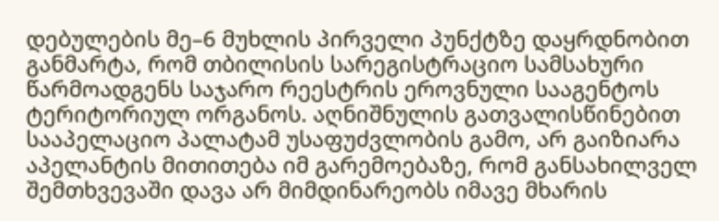დებულების მე–6 მუხლის პირველი პუნქტზე დაყრდნობით განმარტა, რომ თბილისის სარეგისტრაციო სამსახური წარმოადგენს საჯარო რეესტრის ეროვნული სააგენტოს ტერიტორიულ ორგანოს. აღნიშნულის გათვალისწინებით სააპელაციო პალატამ უსაფუძვლობის გამო, არ გაიზიარა აპელანტის მითითება იმ გარემოებაზე, რომ განსახილველ შემთხვევაში დავა არ მიმდინარეობს იმავე მხარის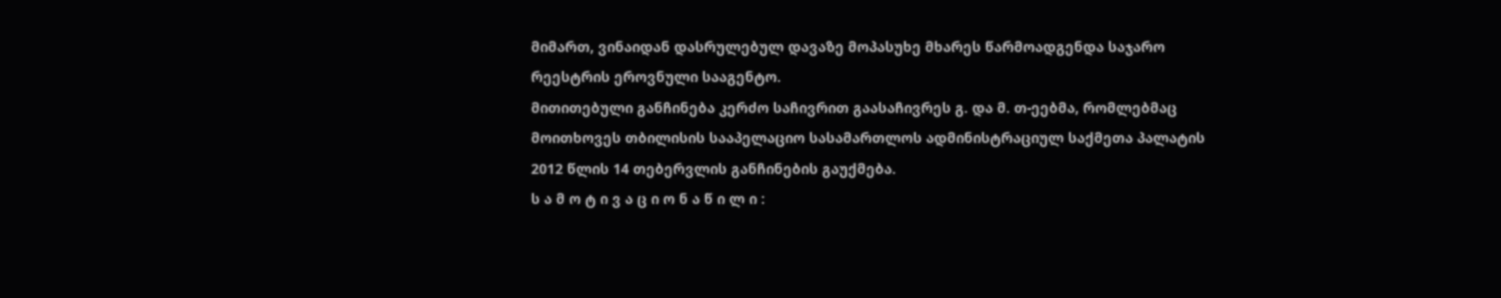მიმართ, ვინაიდან დასრულებულ დავაზე მოპასუხე მხარეს წარმოადგენდა საჯარო რეესტრის ეროვნული სააგენტო.
მითითებული განჩინება კერძო საჩივრით გაასაჩივრეს გ. და მ. თ-ეებმა, რომლებმაც მოითხოვეს თბილისის სააპელაციო სასამართლოს ადმინისტრაციულ საქმეთა პალატის 2012 წლის 14 თებერვლის განჩინების გაუქმება.
ს ა მ ო ტ ი ვ ა ც ი ო ნ ა წ ი ლ ი :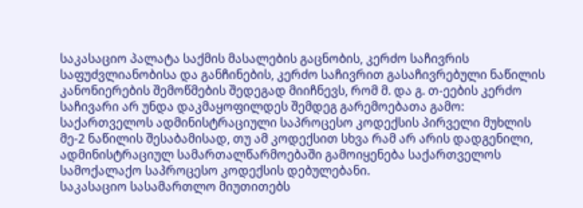საკასაციო პალატა საქმის მასალების გაცნობის, კერძო საჩივრის საფუძვლიანობისა და განჩინების, კერძო საჩივრით გასაჩივრებული ნაწილის კანონიერების შემოწმების შედეგად მიიჩნევს, რომ მ. და გ. თ-ეების კერძო საჩივარი არ უნდა დაკმაყოფილდეს შემდეგ გარემოებათა გამო:
საქართველოს ადმინისტრაციული საპროცესო კოდექსის პირველი მუხლის მე-2 ნაწილის შესაბამისად, თუ ამ კოდექსით სხვა რამ არ არის დადგენილი, ადმინისტრაციულ სამართალწარმოებაში გამოიყენება საქართველოს სამოქალაქო საპროცესო კოდექსის დებულებანი.
საკასაციო სასამართლო მიუთითებს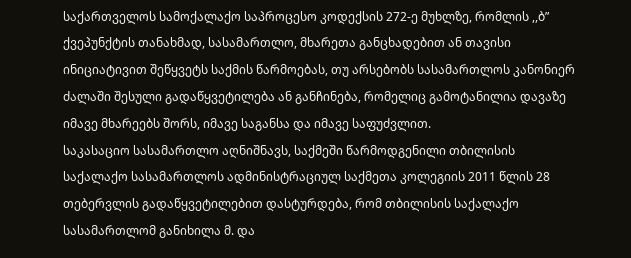საქართველოს სამოქალაქო საპროცესო კოდექსის 272-ე მუხლზე, რომლის ,,ბ” ქვეპუნქტის თანახმად, სასამართლო, მხარეთა განცხადებით ან თავისი ინიციატივით შეწყვეტს საქმის წარმოებას, თუ არსებობს სასამართლოს კანონიერ ძალაში შესული გადაწყვეტილება ან განჩინება, რომელიც გამოტანილია დავაზე იმავე მხარეებს შორს, იმავე საგანსა და იმავე საფუძვლით.
საკასაციო სასამართლო აღნიშნავს, საქმეში წარმოდგენილი თბილისის საქალაქო სასამართლოს ადმინისტრაციულ საქმეთა კოლეგიის 2011 წლის 28 თებერვლის გადაწყვეტილებით დასტურდება, რომ თბილისის საქალაქო სასამართლომ განიხილა მ. და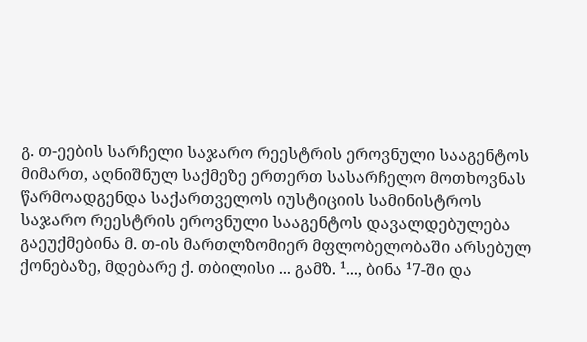გ. თ-ეების სარჩელი საჯარო რეესტრის ეროვნული სააგენტოს მიმართ, აღნიშნულ საქმეზე ერთერთ სასარჩელო მოთხოვნას წარმოადგენდა საქართველოს იუსტიციის სამინისტროს საჯარო რეესტრის ეროვნული სააგენტოს დავალდებულება გაეუქმებინა მ. თ-ის მართლზომიერ მფლობელობაში არსებულ ქონებაზე, მდებარე ქ. თბილისი ... გამზ. ¹..., ბინა ¹7-ში და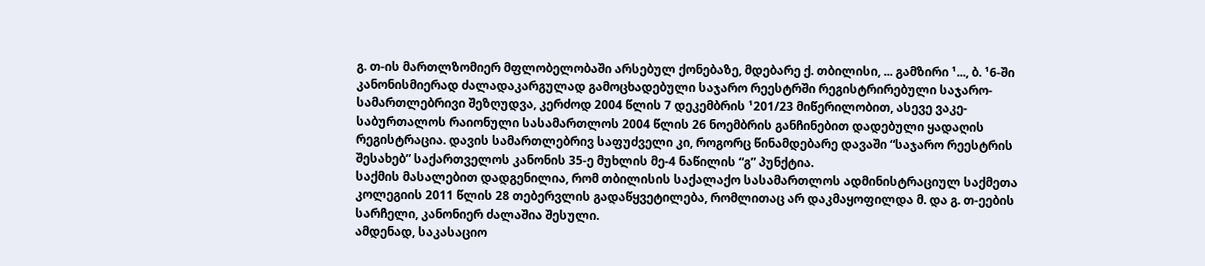გ. თ-ის მართლზომიერ მფლობელობაში არსებულ ქონებაზე, მდებარე ქ. თბილისი, ... გამზირი ¹..., ბ. ¹6-ში კანონისმიერად ძალადაკარგულად გამოცხადებული საჯარო რეესტრში რეგისტრირებული საჯარო-სამართლებრივი შეზღუდვა, კერძოდ 2004 წლის 7 დეკემბრის ¹201/23 მიწერილობით, ასევე ვაკე-საბურთალოს რაიონული სასამართლოს 2004 წლის 26 ნოემბრის განჩინებით დადებული ყადაღის რეგისტრაცია. დავის სამართლებრივ საფუძველი კი, როგორც წინამდებარე დავაში “საჯარო რეესტრის შესახებ” საქართველოს კანონის 35-ე მუხლის მე-4 ნაწილის “გ” პუნქტია.
საქმის მასალებით დადგენილია, რომ თბილისის საქალაქო სასამართლოს ადმინისტრაციულ საქმეთა კოლეგიის 2011 წლის 28 თებერვლის გადაწყვეტილება, რომლითაც არ დაკმაყოფილდა მ. და გ. თ-ეების სარჩელი, კანონიერ ძალაშია შესული.
ამდენად, საკასაციო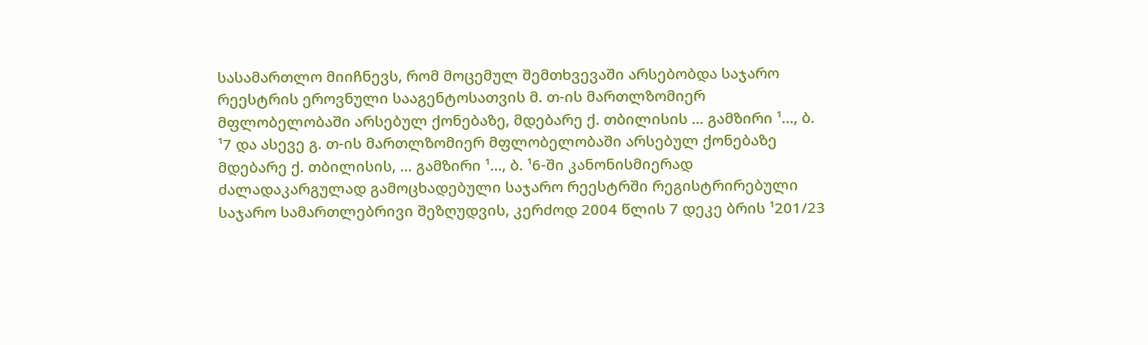სასამართლო მიიჩნევს, რომ მოცემულ შემთხვევაში არსებობდა საჯარო რეესტრის ეროვნული სააგენტოსათვის მ. თ-ის მართლზომიერ მფლობელობაში არსებულ ქონებაზე, მდებარე ქ. თბილისის ... გამზირი ¹..., ბ. ¹7 და ასევე გ. თ-ის მართლზომიერ მფლობელობაში არსებულ ქონებაზე მდებარე ქ. თბილისის, ... გამზირი ¹..., ბ. ¹6-ში კანონისმიერად ძალადაკარგულად გამოცხადებული საჯარო რეესტრში რეგისტრირებული საჯარო სამართლებრივი შეზღუდვის, კერძოდ 2004 წლის 7 დეკე ბრის ¹201/23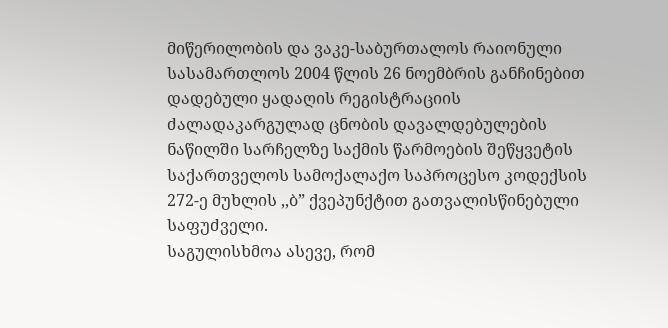მიწერილობის და ვაკე-საბურთალოს რაიონული სასამართლოს 2004 წლის 26 ნოემბრის განჩინებით დადებული ყადაღის რეგისტრაციის ძალადაკარგულად ცნობის დავალდებულების ნაწილში სარჩელზე საქმის წარმოების შეწყვეტის საქართველოს სამოქალაქო საპროცესო კოდექსის 272-ე მუხლის ,,ბ” ქვეპუნქტით გათვალისწინებული საფუძველი.
საგულისხმოა ასევე, რომ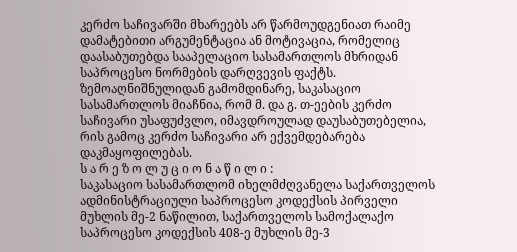კერძო საჩივარში მხარეებს არ წარმოუდგენიათ რაიმე დამატებითი არგუმენტაცია ან მოტივაცია, რომელიც დაასაბუთებდა სააპელაციო სასამართლოს მხრიდან საპროცესო ნორმების დარღვევის ფაქტს.
ზემოაღნიშნულიდან გამომდინარე, საკასაციო სასამართლოს მიაჩნია, რომ მ. და გ. თ-ეების კერძო საჩივარი უსაფუძვლო, იმავდროულად დაუსაბუთებელია, რის გამოც კერძო საჩივარი არ ექვემდებარება დაკმაყოფილებას.
ს ა რ ე ზ ო ლ უ ც ი ო ნ ა წ ი ლ ი :
საკასაციო სასამართლომ იხელმძღვანელა საქართველოს ადმინისტრაციული საპროცესო კოდექსის პირველი მუხლის მე-2 ნაწილით, საქართველოს სამოქალაქო საპროცესო კოდექსის 408-ე მუხლის მე-3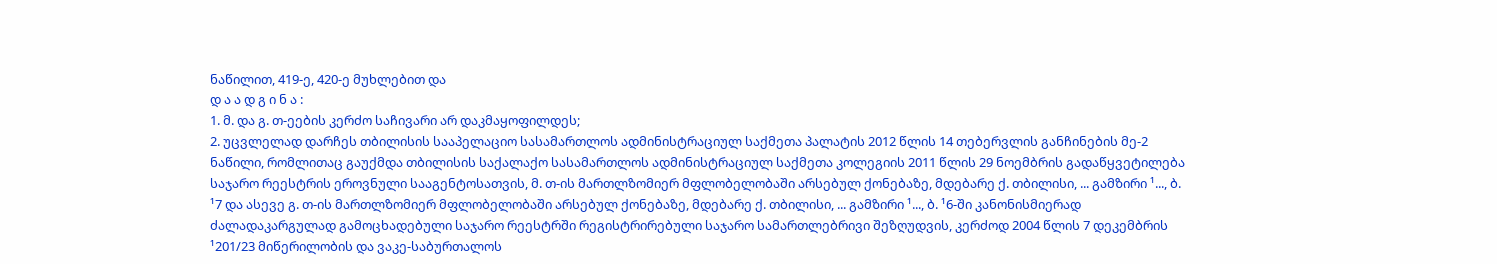ნაწილით, 419-ე, 420-ე მუხლებით და
დ ა ა დ გ ი ნ ა :
1. მ. და გ. თ-ეების კერძო საჩივარი არ დაკმაყოფილდეს;
2. უცვლელად დარჩეს თბილისის სააპელაციო სასამართლოს ადმინისტრაციულ საქმეთა პალატის 2012 წლის 14 თებერვლის განჩინების მე-2 ნაწილი, რომლითაც გაუქმდა თბილისის საქალაქო სასამართლოს ადმინისტრაციულ საქმეთა კოლეგიის 2011 წლის 29 ნოემბრის გადაწყვეტილება საჯარო რეესტრის ეროვნული სააგენტოსათვის, მ. თ-ის მართლზომიერ მფლობელობაში არსებულ ქონებაზე, მდებარე ქ. თბილისი, ... გამზირი ¹..., ბ. ¹7 და ასევე გ. თ-ის მართლზომიერ მფლობელობაში არსებულ ქონებაზე, მდებარე ქ. თბილისი, ... გამზირი ¹..., ბ. ¹6-ში კანონისმიერად ძალადაკარგულად გამოცხადებული საჯარო რეესტრში რეგისტრირებული საჯარო სამართლებრივი შეზღუდვის, კერძოდ 2004 წლის 7 დეკემბრის ¹201/23 მიწერილობის და ვაკე-საბურთალოს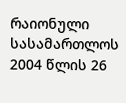რაიონული სასამართლოს 2004 წლის 26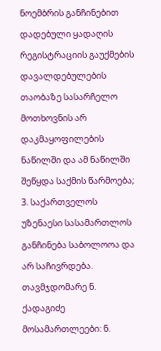ნოემბრის განჩინებით დადებული ყადაღის რეგისტრაციის გაუქმების დავალდებულების თაობაზე სასარჩელო მოთხოვნის არ დაკმაყოფილების ნაწილში და ამ ნაწილში შეწყდა საქმის წარმოება;
3. საქართველოს უზენაესი სასამართლოს განჩინება საბოლოოა და არ საჩივრდება.
თავმჯდომარე ნ. ქადაგიძე
მოსამართლეები: ნ.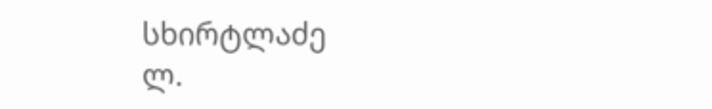სხირტლაძე
ლ.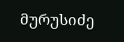მურუსიძე